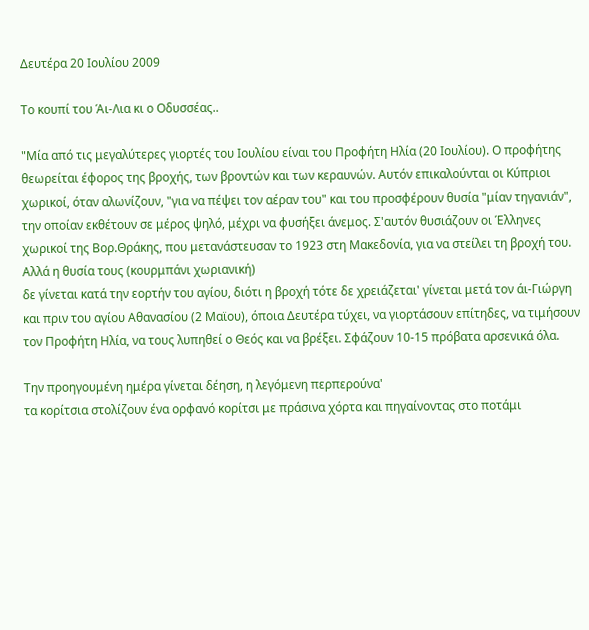Δευτέρα 20 Ιουλίου 2009

Το κουπί του Άι-Λια κι ο Οδυσσέας..

"Μία από τις μεγαλύτερες γιορτές του Ιουλίου είναι του Προφήτη Ηλία (20 Ιουλίου). Ο προφήτης θεωρείται έφορος της βροχής, των βροντών και των κεραυνών. Αυτόν επικαλούνται οι Κύπριοι χωρικοί, όταν αλωνίζουν, "για να πέψει τον αέραν του" και του προσφέρουν θυσία "μίαν τηγανιάν", την οποίαν εκθέτουν σε μέρος ψηλό, μέχρι να φυσήξει άνεμος. Σ'αυτόν θυσιάζουν οι Έλληνες χωρικοί της Βορ.Θράκης, που μετανάστευσαν το 1923 στη Μακεδονία, για να στείλει τη βροχή του. Αλλά η θυσία τους (κουρμπάνι χωριανική)
δε γίνεται κατά την εορτήν του αγίου, διότι η βροχή τότε δε χρειάζεται' γίνεται μετά τον άι-Γιώργη και πριν του αγίου Αθανασίου (2 Μαϊου), όποια Δευτέρα τύχει, να γιορτάσουν επίτηδες, να τιμήσουν τον Προφήτη Ηλία, να τους λυπηθεί ο Θεός και να βρέξει. Σφάζουν 10-15 πρόβατα αρσενικά όλα.

Την προηγουμένη ημέρα γίνεται δέηση, η λεγόμενη περπερούνα'
τα κορίτσια στολίζουν ένα ορφανό κορίτσι με πράσινα χόρτα και πηγαίνοντας στο ποτάμι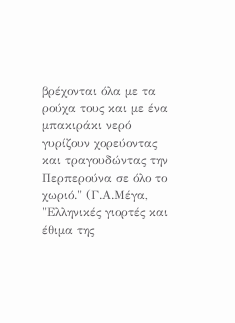βρέχονται όλα με τα ρούχα τους και με ένα μπακιράκι νερό γυρίζουν χορεύοντας και τραγουδώντας την Περπερούνα σε όλο το χωριό." (Γ.Α.Μέγα, "Ελληνικές γιορτές και έθιμα της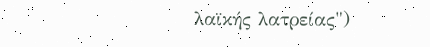λαϊκής λατρείας")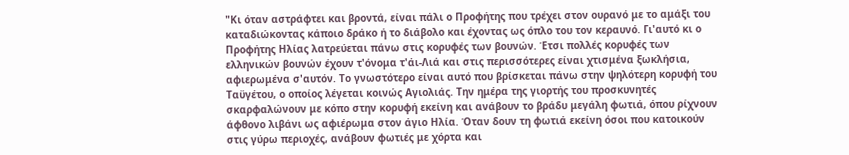"Κι όταν αστράφτει και βροντά, είναι πάλι ο Προφήτης που τρέχει στον ουρανό με το αμάξι του καταδιώκοντας κάποιο δράκο ή το διάβολο και έχοντας ως όπλο του τον κεραυνό. Γι'αυτό κι ο Προφήτης Ηλίας λατρεύεται πάνω στις κορυφές των βουνών. Έτσι πολλές κορυφές των ελληνικών βουνών έχουν τ'όνομα τ'άι-Λιά και στις περισσότερες είναι χτισμένα ξωκλήσια, αφιερωμένα σ'αυτόν. Το γνωστότερο είναι αυτό που βρίσκεται πάνω στην ψηλότερη κορυφή του Ταϋγέτου, ο οποίος λέγεται κοινώς Αγιολιάς. Την ημέρα της γιορτής του προσκυνητές σκαρφαλώνουν με κόπο στην κορυφή εκείνη και ανάβουν το βράδυ μεγάλη φωτιά, όπου ρίχνουν άφθονο λιβάνι ως αφιέρωμα στον άγιο Ηλία. Όταν δουν τη φωτιά εκείνη όσοι που κατοικούν στις γύρω περιοχές, ανάβουν φωτιές με χόρτα και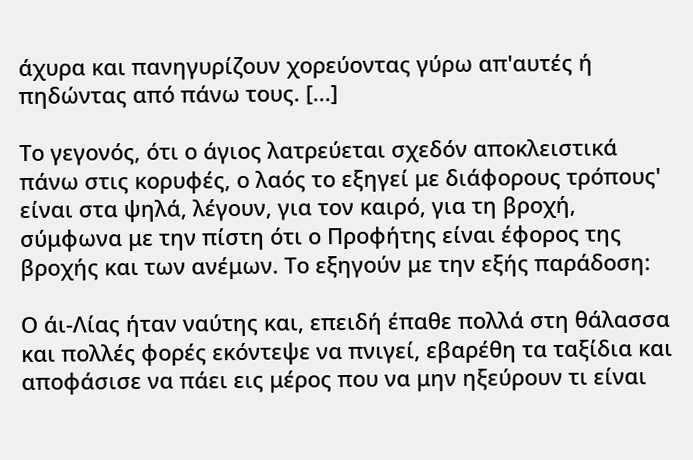άχυρα και πανηγυρίζουν χορεύοντας γύρω απ'αυτές ή πηδώντας από πάνω τους. [...]

Το γεγονός, ότι ο άγιος λατρεύεται σχεδόν αποκλειστικά πάνω στις κορυφές, ο λαός το εξηγεί με διάφορους τρόπους' είναι στα ψηλά, λέγουν, για τον καιρό, για τη βροχή, σύμφωνα με την πίστη ότι ο Προφήτης είναι έφορος της βροχής και των ανέμων. Το εξηγούν με την εξής παράδοση:

Ο άι-Λίας ήταν ναύτης και, επειδή έπαθε πολλά στη θάλασσα και πολλές φορές εκόντεψε να πνιγεί, εβαρέθη τα ταξίδια και αποφάσισε να πάει εις μέρος που να μην ηξεύρουν τι είναι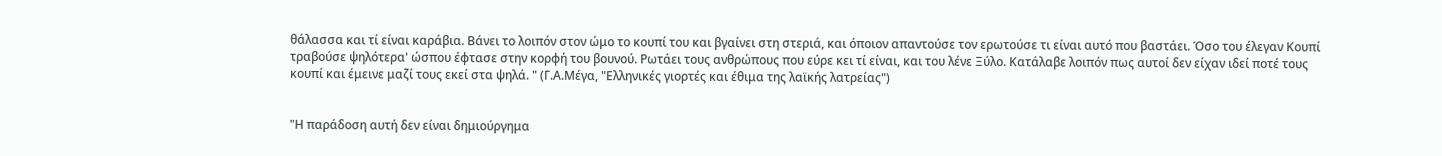θάλασσα και τί είναι καράβια. Βάνει το λοιπόν στον ώμο το κουπί του και βγαίνει στη στεριά, και όποιον απαντούσε τον ερωτούσε τι είναι αυτό που βαστάει. Όσο του έλεγαν Κουπί τραβούσε ψηλότερα' ώσπου έφτασε στην κορφή του βουνού. Ρωτάει τους ανθρώπους που εύρε κει τί είναι, και του λένε Ξύλο. Κατάλαβε λοιπόν πως αυτοί δεν είχαν ιδεί ποτέ τους κουπί και έμεινε μαζί τους εκεί στα ψηλά. " (Γ.Α.Μέγα, "Ελληνικές γιορτές και έθιμα της λαϊκής λατρείας")


"Η παράδοση αυτή δεν είναι δημιούργημα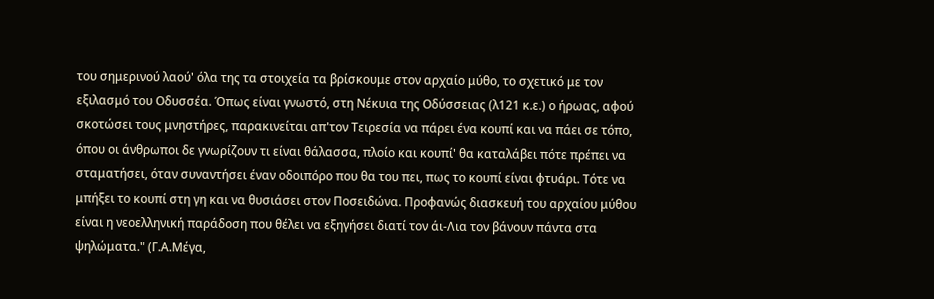του σημερινού λαού' όλα της τα στοιχεία τα βρίσκουμε στον αρχαίο μύθο, το σχετικό με τον εξιλασμό του Οδυσσέα. Όπως είναι γνωστό, στη Νέκυια της Οδύσσειας (λ121 κ.ε.) ο ήρωας, αφού σκοτώσει τους μνηστήρες, παρακινείται απ'τον Τειρεσία να πάρει ένα κουπί και να πάει σε τόπο, όπου οι άνθρωποι δε γνωρίζουν τι είναι θάλασσα, πλοίο και κουπί' θα καταλάβει πότε πρέπει να σταματήσει, όταν συναντήσει έναν οδοιπόρο που θα του πει, πως το κουπί είναι φτυάρι. Τότε να μπήξει το κουπί στη γη και να θυσιάσει στον Ποσειδώνα. Προφανώς διασκευή του αρχαίου μύθου είναι η νεοελληνική παράδοση που θέλει να εξηγήσει διατί τον άι-Λια τον βάνουν πάντα στα ψηλώματα." (Γ.Α.Μέγα,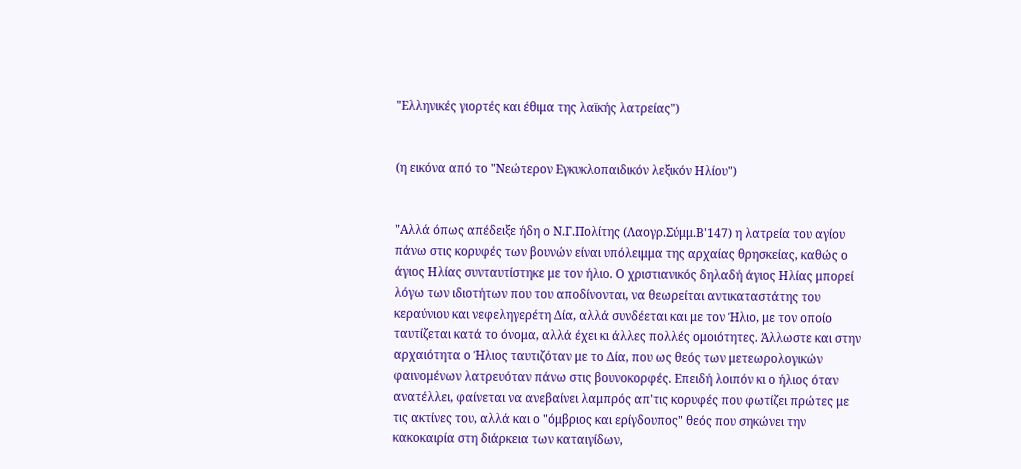"Ελληνικές γιορτές και έθιμα της λαϊκής λατρείας")


(η εικόνα από το "Νεώτερον Εγκυκλοπαιδικόν λεξικόν Ηλίου")


"Αλλά όπως απέδειξε ήδη ο Ν.Γ.Πολίτης (Λαογρ.Σύμμ.Β'147) η λατρεία του αγίου πάνω στις κορυφές των βουνών είναι υπόλειμμα της αρχαίας θρησκείας, καθώς ο άγιος Ηλίας συνταυτίστηκε με τον ήλιο. Ο χριστιανικός δηλαδή άγιος Ηλίας μπορεί λόγω των ιδιοτήτων που του αποδίνονται, να θεωρείται αντικαταστάτης του κεραύνιου και νεφεληγερέτη Δία, αλλά συνδέεται και με τον Ήλιο, με τον οποίο ταυτίζεται κατά το όνομα, αλλά έχει κι άλλες πολλές ομοιότητες. Άλλωστε και στην αρχαιότητα ο Ήλιος ταυτιζόταν με το Δία, που ως θεός των μετεωρολογικών φαινομένων λατρευόταν πάνω στις βουνοκορφές. Επειδή λοιπόν κι ο ήλιος όταν ανατέλλει, φαίνεται να ανεβαίνει λαμπρός απ'τις κορυφές που φωτίζει πρώτες με τις ακτίνες του, αλλά και ο "όμβριος και ερίγδουπος" θεός που σηκώνει την κακοκαιρία στη διάρκεια των καταιγίδων,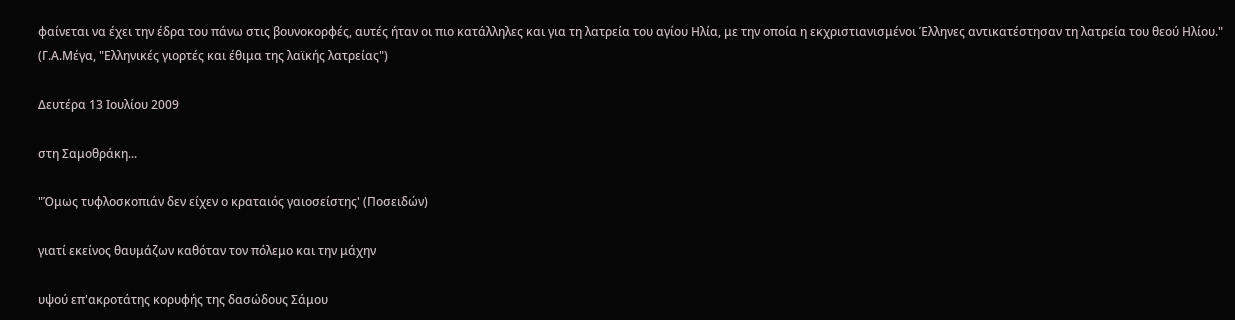φαίνεται να έχει την έδρα του πάνω στις βουνοκορφές, αυτές ήταν οι πιο κατάλληλες και για τη λατρεία του αγίου Ηλία, με την οποία η εκχριστιανισμένοι Έλληνες αντικατέστησαν τη λατρεία του θεού Ηλίου." (Γ.Α.Μέγα, "Ελληνικές γιορτές και έθιμα της λαϊκής λατρείας")

Δευτέρα 13 Ιουλίου 2009

στη Σαμοθράκη...

"Όμως τυφλοσκοπιάν δεν είχεν ο κραταιός γαιοσείστης' (Ποσειδών)

γιατί εκείνος θαυμάζων καθόταν τον πόλεμο και την μάχην

υψού επ'ακροτάτης κορυφής της δασώδους Σάμου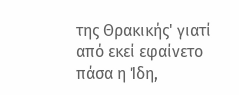της Θρακικής' γιατί από εκεί εφαίνετο πάσα η Ίδη,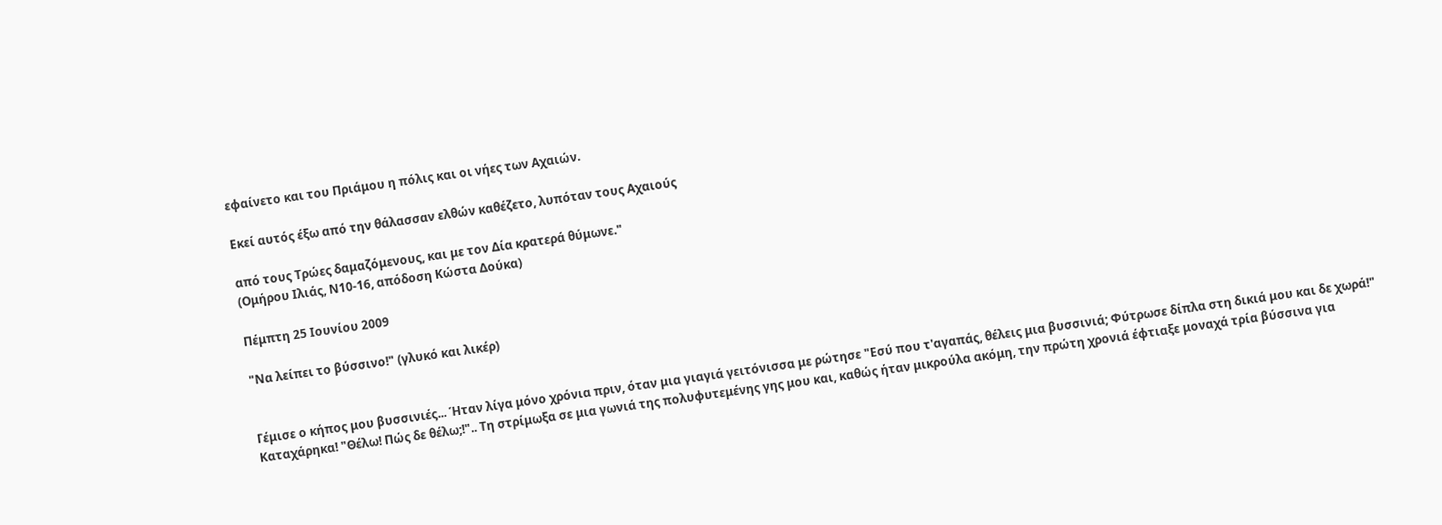εφαίνετο και του Πριάμου η πόλις και οι νήες των Αχαιών.

Εκεί αυτός έξω από την θάλασσαν ελθών καθέζετο, λυπόταν τους Αχαιούς

από τους Τρώες δαμαζόμενους, και με τον Δία κρατερά θύμωνε."
(Ομήρου Ιλιάς, Ν10-16, απόδοση Κώστα Δούκα)

Πέμπτη 25 Ιουνίου 2009

"Να λείπει το βύσσινο!" (γλυκό και λικέρ)


Γέμισε ο κήπος μου βυσσινιές... Ήταν λίγα μόνο χρόνια πριν, όταν μια γιαγιά γειτόνισσα με ρώτησε "Εσύ που τ'αγαπάς, θέλεις μια βυσσινιά; Φύτρωσε δίπλα στη δικιά μου και δε χωρά!" Καταχάρηκα! "Θέλω! Πώς δε θέλω;!".. Τη στρίμωξα σε μια γωνιά της πολυφυτεμένης γης μου και, καθώς ήταν μικρούλα ακόμη, την πρώτη χρονιά έφτιαξε μοναχά τρία βύσσινα για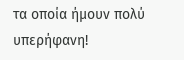τα οποία ήμουν πολύ υπερήφανη!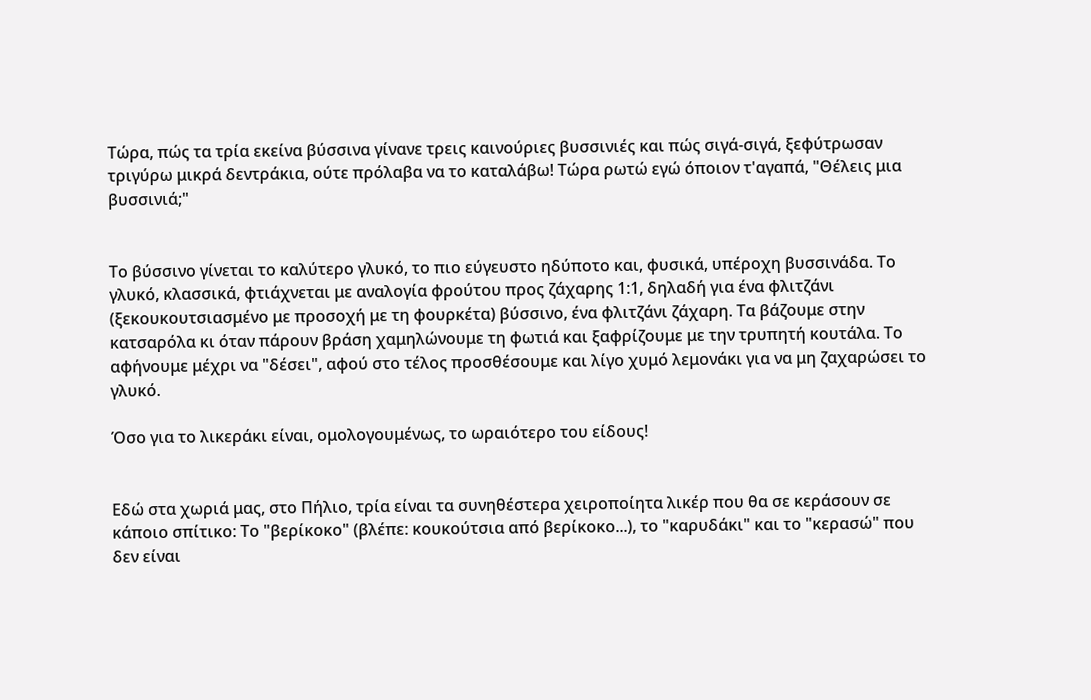Τώρα, πώς τα τρία εκείνα βύσσινα γίνανε τρεις καινούριες βυσσινιές και πώς σιγά-σιγά, ξεφύτρωσαν τριγύρω μικρά δεντράκια, ούτε πρόλαβα να το καταλάβω! Τώρα ρωτώ εγώ όποιον τ'αγαπά, "Θέλεις μια βυσσινιά;"


Το βύσσινο γίνεται το καλύτερο γλυκό, το πιο εύγευστο ηδύποτο και, φυσικά, υπέροχη βυσσινάδα. Το γλυκό, κλασσικά, φτιάχνεται με αναλογία φρούτου προς ζάχαρης 1:1, δηλαδή για ένα φλιτζάνι (ξεκουκουτσιασμένο με προσοχή με τη φουρκέτα) βύσσινο, ένα φλιτζάνι ζάχαρη. Τα βάζουμε στην κατσαρόλα κι όταν πάρουν βράση χαμηλώνουμε τη φωτιά και ξαφρίζουμε με την τρυπητή κουτάλα. Το αφήνουμε μέχρι να "δέσει", αφού στο τέλος προσθέσουμε και λίγο χυμό λεμονάκι για να μη ζαχαρώσει το γλυκό.

Όσο για το λικεράκι είναι, ομολογουμένως, το ωραιότερο του είδους!


Εδώ στα χωριά μας, στο Πήλιο, τρία είναι τα συνηθέστερα χειροποίητα λικέρ που θα σε κεράσουν σε κάποιο σπίτικο: Το "βερίκοκο" (βλέπε: κουκούτσια από βερίκοκο...), το "καρυδάκι" και το "κερασώ" που δεν είναι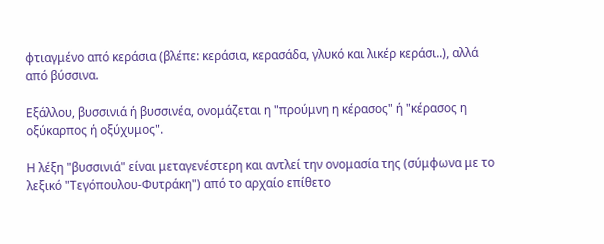φτιαγμένο από κεράσια (βλέπε: κεράσια, κερασάδα, γλυκό και λικέρ κεράσι..), αλλά από βύσσινα.

Εξάλλου, βυσσινιά ή βυσσινέα, ονομάζεται η "προύμνη η κέρασος" ή "κέρασος η οξύκαρπος ή οξύχυμος".

Η λέξη "βυσσινιά" είναι μεταγενέστερη και αντλεί την ονομασία της (σύμφωνα με το λεξικό "Τεγόπουλου-Φυτράκη") από το αρχαίο επίθετο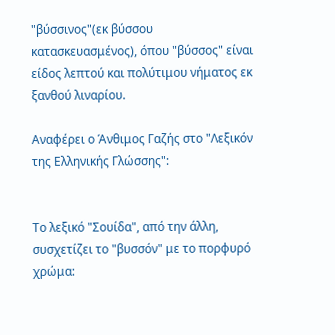"βύσσινος"(εκ βύσσου κατασκευασμένος), όπου "βύσσος" είναι είδος λεπτού και πολύτιμου νήματος εκ ξανθού λιναρίου.

Αναφέρει ο Άνθιμος Γαζής στο "Λεξικόν της Ελληνικής Γλώσσης":


Το λεξικό "Σουίδα", από την άλλη, συσχετίζει το "βυσσόν" με το πορφυρό χρώμα: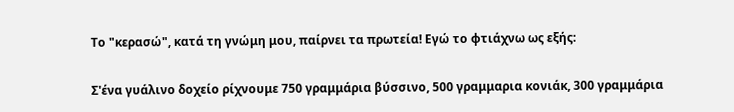Το "κερασώ", κατά τη γνώμη μου, παίρνει τα πρωτεία! Εγώ το φτιάχνω ως εξής:

Σ'ένα γυάλινο δοχείο ρίχνουμε 750 γραμμάρια βύσσινο, 500 γραμμαρια κονιάκ, 300 γραμμάρια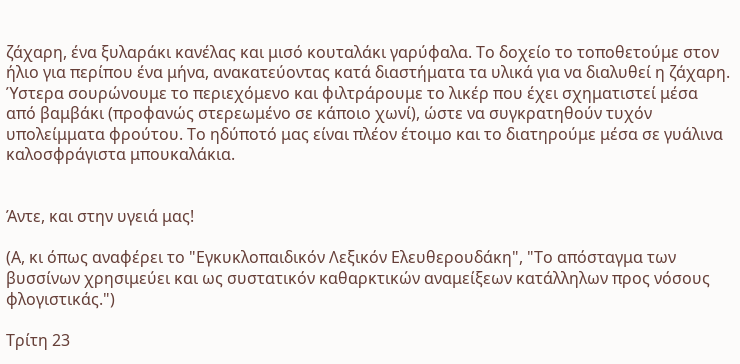ζάχαρη, ένα ξυλαράκι κανέλας και μισό κουταλάκι γαρύφαλα. Το δοχείο το τοποθετούμε στον ήλιο για περίπου ένα μήνα, ανακατεύοντας κατά διαστήματα τα υλικά για να διαλυθεί η ζάχαρη. Ύστερα σουρώνουμε το περιεχόμενο και φιλτράρουμε το λικέρ που έχει σχηματιστεί μέσα από βαμβάκι (προφανώς στερεωμένο σε κάποιο χωνί), ώστε να συγκρατηθούν τυχόν υπολείμματα φρούτου. Το ηδύποτό μας είναι πλέον έτοιμο και το διατηρούμε μέσα σε γυάλινα καλοσφράγιστα μπουκαλάκια.


Άντε, και στην υγειά μας!

(Α, κι όπως αναφέρει το "Εγκυκλοπαιδικόν Λεξικόν Ελευθερουδάκη", "Το απόσταγμα των βυσσίνων χρησιμεύει και ως συστατικόν καθαρκτικών αναμείξεων κατάλληλων προς νόσους φλογιστικάς.")

Τρίτη 23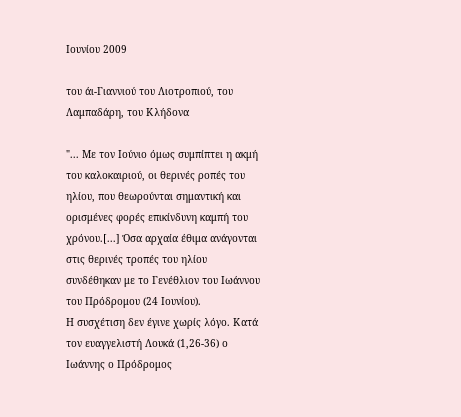Ιουνίου 2009

του άι-Γιαννιού του Λιοτροπιού, του Λαμπαδάρη, του Κλήδονα

"... Με τον Ιούνιο όμως συμπίπτει η ακμή του καλοκαιριού, οι θερινές ροπές του ηλίου, που θεωρούνται σημαντική και ορισμένες φορές επικίνδυνη καμπή του χρόνου.[...] Όσα αρχαία έθιμα ανάγονται στις θερινές τροπές του ηλίου συνδέθηκαν με το Γενέθλιον του Ιωάννου του Πρόδρομου (24 Ιουνίου).
Η συσχέτιση δεν έγινε χωρίς λόγο. Κατά τον ευαγγελιστή Λουκά (1,26-36) ο Ιωάννης ο Πρόδρομος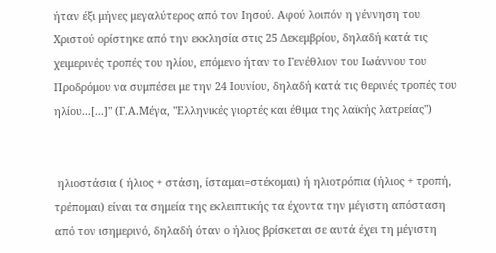ήταν έξι μήνες μεγαλύτερος από τον Ιησού. Αφού λοιπόν η γέννηση του Χριστού ορίστηκε από την εκκλησία στις 25 Δεκεμβρίου, δηλαδή κατά τις χειμερινές τροπές του ηλίου, επόμενο ήταν το Γενέθλιον του Ιωάννου του Προδρόμου να συμπέσει με την 24 Ιουνίου, δηλαδή κατά τις θερινές τροπές του ηλίου...[...]" (Γ.Α.Μέγα, "Ελληνικές γιορτές και έθιμα της λαϊκής λατρείας")


 ηλιοστάσια ( ήλιος + στάση, ίσταμαι=στέκομαι) ή ηλιοτρόπια (ήλιος + τροπή, τρέπομαι) είναι τα σημεία της εκλειπτικής τα έχοντα την μέγιστη απόσταση από τον ισημερινό, δηλαδή όταν ο ήλιος βρίσκεται σε αυτά έχει τη μέγιστη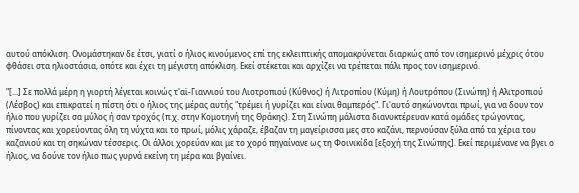αυτού απόκλιση. Ονομάστηκαν δε έτσι, γιατί ο ήλιος κινούμενος επί της εκλειπτικής απομακρύνεται διαρκώς από τον ισημερινό μέχρις ότου φθάσει στα ηλιοστάσια, οπότε και έχει τη μέγιστη απόκλιση. Εκεί στέκεται και αρχίζει να τρέπεται πάλι προς τον ισημερινό.

"[...] Σε πολλά μέρη η γιορτή λέγεται κοινώς τ'αϊ-Γιαννιού του Λιοτροπιού (Κύθνος) ή Λιτροπίου (Κύμη) ή Λουτρόπου (Σινώπη) ή Αλιτροπιού (Λέσβος) και επικρατεί η πίστη ότι ο ήλιος της μέρας αυτής "τρέμει ή γυρίζει και είναι θαμπερός". Γι'αυτό σηκώνονται πρωί, για να δουν τον ήλιο που γυρίζει σα μύλος ή σαν τροχός (π.χ. στην Κομοτηνή της Θράκης). Στη Σινώπη μάλιστα διανυκτέρευαν κατά ομάδες τρώγοντας, πίνοντας και χορεύοντας όλη τη νύχτα και το πρωί, μόλις χάραζε, έβαζαν τη μαγείρισσα μες στο καζάνι, περνούσαν ξύλα από τα χέρια του καζανιού και τη σηκώναν τέσσερις. Οι άλλοι χορεύαν και με το χορό πηγαίνανε ως τη Φοινικίδα [εξοχή της Σινώπης]. Εκεί περιμένανε να βγει ο ήλιος, να δούνε τον ήλιο πως γυρνά εκείνη τη μέρα και βγαίνει.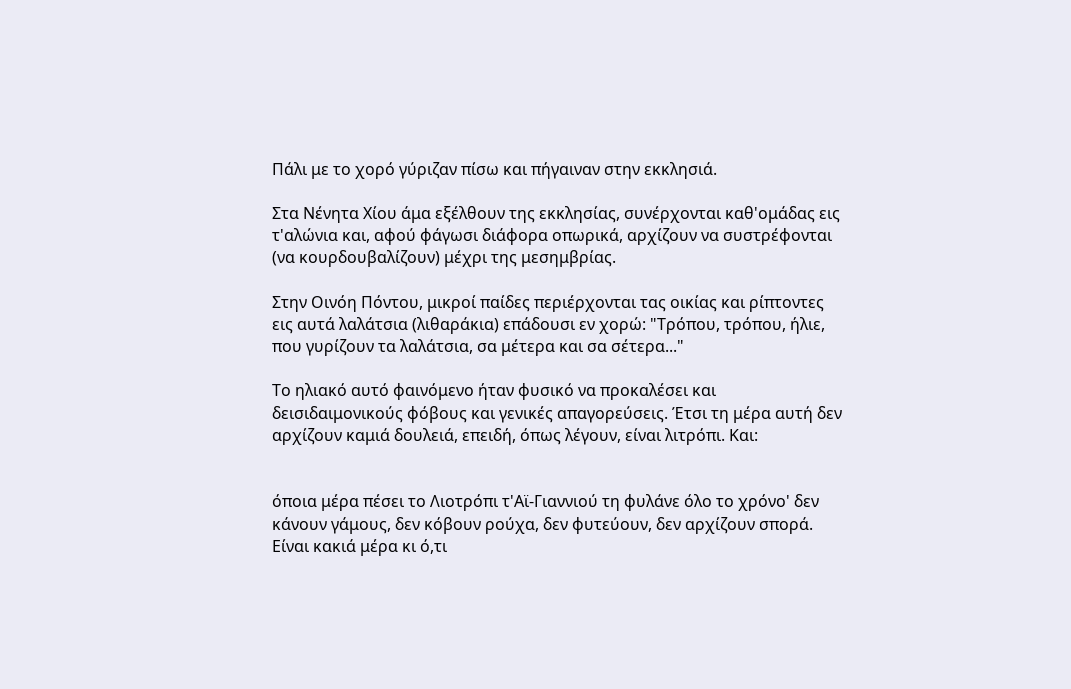Πάλι με το χορό γύριζαν πίσω και πήγαιναν στην εκκλησιά.

Στα Νένητα Χίου άμα εξέλθουν της εκκλησίας, συνέρχονται καθ'ομάδας εις τ'αλώνια και, αφού φάγωσι διάφορα οπωρικά, αρχίζουν να συστρέφονται (να κουρδουβαλίζουν) μέχρι της μεσημβρίας.

Στην Οινόη Πόντου, μικροί παίδες περιέρχονται τας οικίας και ρίπτοντες εις αυτά λαλάτσια (λιθαράκια) επάδουσι εν χορώ: "Τρόπου, τρόπου, ήλιε, που γυρίζουν τα λαλάτσια, σα μέτερα και σα σέτερα..."

Το ηλιακό αυτό φαινόμενο ήταν φυσικό να προκαλέσει και δεισιδαιμονικούς φόβους και γενικές απαγορεύσεις. Έτσι τη μέρα αυτή δεν αρχίζουν καμιά δουλειά, επειδή, όπως λέγουν, είναι λιτρόπι. Και:


όποια μέρα πέσει το Λιοτρόπι τ'Αϊ-Γιαννιού τη φυλάνε όλο το χρόνο' δεν κάνουν γάμους, δεν κόβουν ρούχα, δεν φυτεύουν, δεν αρχίζουν σπορά. Είναι κακιά μέρα κι ό,τι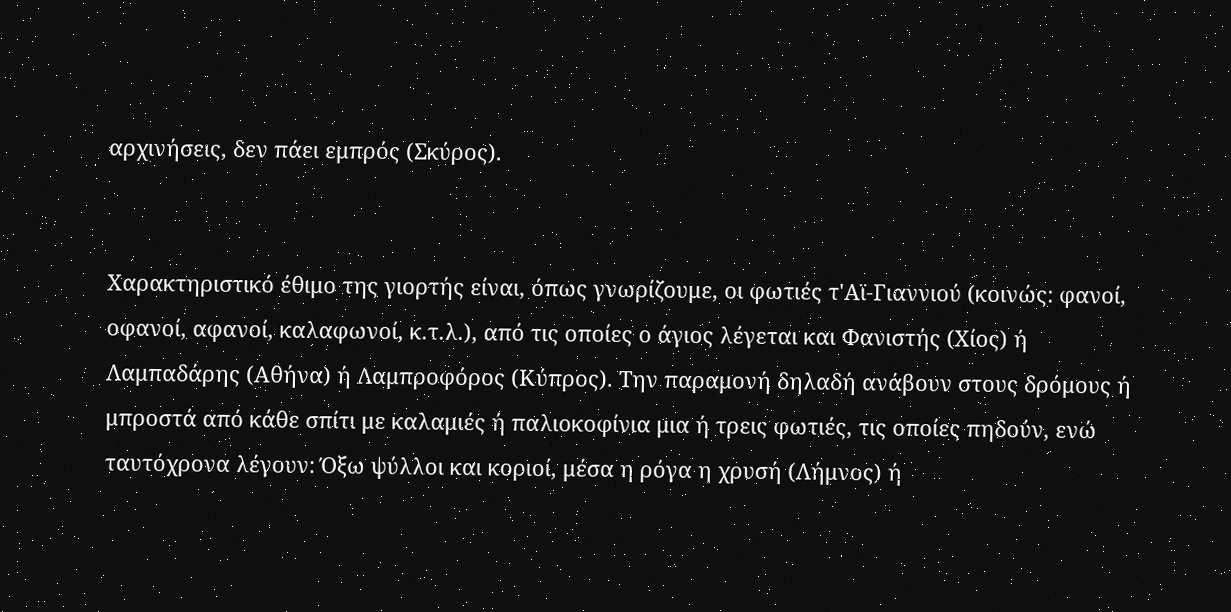αρχινήσεις, δεν πάει εμπρός (Σκύρος).


Χαρακτηριστικό έθιμο της γιορτής είναι, όπως γνωρίζουμε, οι φωτιές τ'Αϊ-Γιαννιού (κοινώς: φανοί, οφανοί, αφανοί, καλαφωνοί, κ.τ.λ.), από τις οποίες ο άγιος λέγεται και Φανιστής (Χίος) ή Λαμπαδάρης (Αθήνα) ή Λαμπροφόρος (Κύπρος). Την παραμονή δηλαδή ανάβουν στους δρόμους ή μπροστά από κάθε σπίτι με καλαμιές ή παλιοκοφίνια μια ή τρεις φωτιές, τις οποίες πηδούν, ενώ ταυτόχρονα λέγουν: Όξω ψύλλοι και κοριοί, μέσα η ρόγα η χρυσή (Λήμνος) ή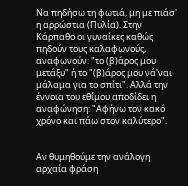Να πηδήσω τη φωτιά, μη με πιάσ' η αρρώστια (Πυλία). Στην Κάρπαθο οι γυναίκες καθώς πηδούν τους καλαφωνούς, αναφωνούν: "το (β)άρος μου μετάξυ" ή το "(β)άρος μου νά'ναι μάλαμα για το σπίτι". Αλλά την έννοια του εθίμου αποδίδει η αναφώνηση: "Αφήνω τον κακό χρόνο και πάω στον καλύτερο".


Αν θυμηθούμε την ανάλογη αρχαία φράση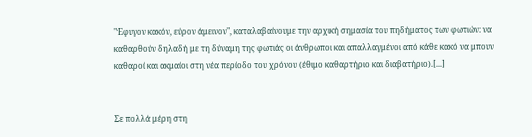"Έφυγον κακόν, εύρον άμεινον", καταλαβαίνουμε την αρχική σημασία του πηδήματος των φωτιών: να καθαρθούν δηλαδή με τη δύναμη της φωτιάς οι άνθρωποι και απαλλαγμένοι από κάθε κακό να μπουν καθαροί και ακμαίοι στη νέα περίοδο του χρόνου (έθιμο καθαρτήριο και διαβατήριο).[...]


Σε πολλά μέρη στη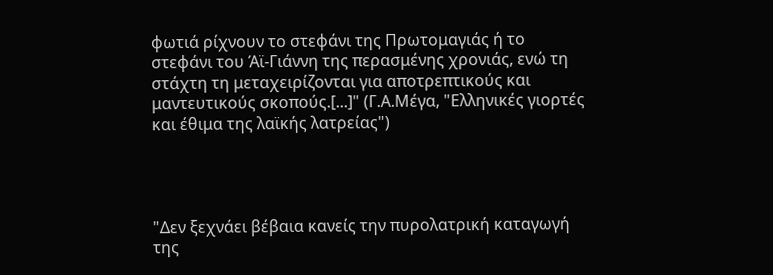φωτιά ρίχνουν το στεφάνι της Πρωτομαγιάς ή το στεφάνι του Άϊ-Γιάννη της περασμένης χρονιάς, ενώ τη στάχτη τη μεταχειρίζονται για αποτρεπτικούς και μαντευτικούς σκοπούς.[...]" (Γ.Α.Μέγα, "Ελληνικές γιορτές και έθιμα της λαϊκής λατρείας")




"Δεν ξεχνάει βέβαια κανείς την πυρολατρική καταγωγή της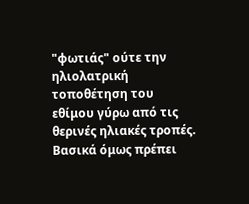"φωτιάς" ούτε την ηλιολατρική τοποθέτηση του εθίμου γύρω από τις θερινές ηλιακές τροπές. Βασικά όμως πρέπει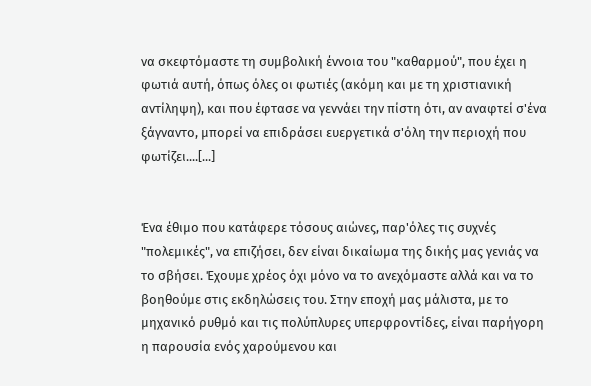να σκεφτόμαστε τη συμβολική έννοια του "καθαρμού", που έχει η φωτιά αυτή, όπως όλες οι φωτιές (ακόμη και με τη χριστιανική αντίληψη), και που έφτασε να γεννάει την πίστη ότι, αν αναφτεί σ'ένα ξάγναντο, μπορεί να επιδράσει ευεργετικά σ'όλη την περιοχή που φωτίζει....[...]


Ένα έθιμο που κατάφερε τόσους αιώνες, παρ'όλες τις συχνές "πολεμικές", να επιζήσει, δεν είναι δικαίωμα της δικής μας γενιάς να το σβήσει. Έχουμε χρέος όχι μόνο να το ανεχόμαστε αλλά και να το βοηθούμε στις εκδηλώσεις του. Στην εποχή μας μάλιστα, με το μηχανικό ρυθμό και τις πολύπλυρες υπερφροντίδες, είναι παρήγορη η παρουσία ενός χαρούμενου και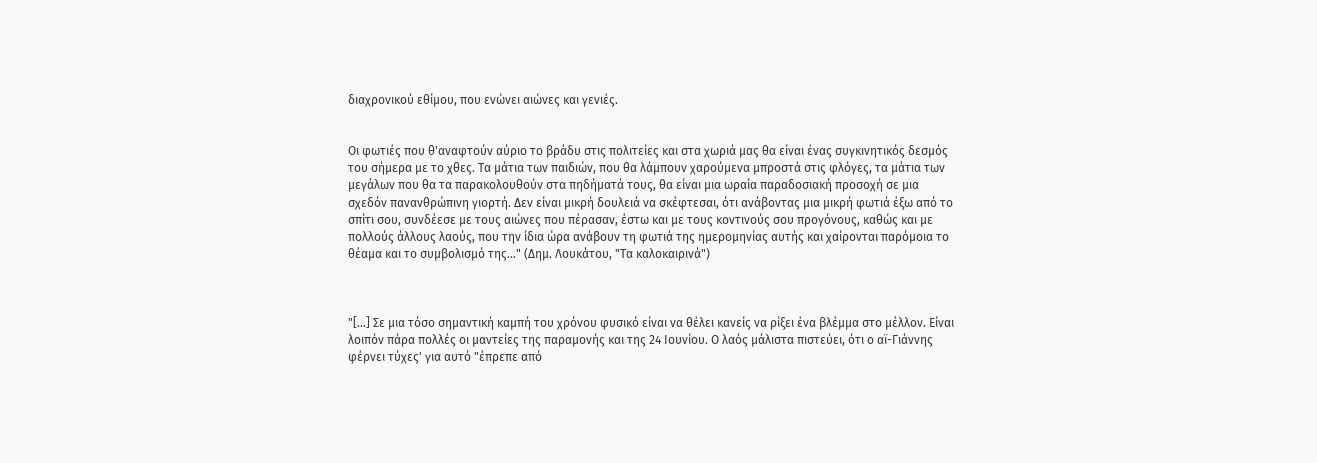διαχρονικού εθίμου, που ενώνει αιώνες και γενιές.


Οι φωτιές που θ'αναφτούν αύριο το βράδυ στις πολιτείες και στα χωριά μας θα είναι ένας συγκινητικός δεσμός του σήμερα με το χθες. Τα μάτια των παιδιών, που θα λάμπουν χαρούμενα μπροστά στις φλόγες, τα μάτια των μεγάλων που θα τα παρακολουθούν στα πηδήματά τους, θα είναι μια ωραία παραδοσιακή προσοχή σε μια σχεδόν πανανθρώπινη γιορτή. Δεν είναι μικρή δουλειά να σκέφτεσαι, ότι ανάβοντας μια μικρή φωτιά έξω από το σπίτι σου, συνδέεσε με τους αιώνες που πέρασαν, έστω και με τους κοντινούς σου προγόνους, καθώς και με πολλούς άλλους λαούς, που την ίδια ώρα ανάβουν τη φωτιά της ημερομηνίας αυτής και χαίρονται παρόμοια το θέαμα και το συμβολισμό της..." (Δημ. Λουκάτου, "Τα καλοκαιρινά")



"[...] Σε μια τόσο σημαντική καμπή του χρόνου φυσικό είναι να θέλει κανείς να ρίξει ένα βλέμμα στο μέλλον. Είναι λοιπόν πάρα πολλές οι μαντείες της παραμονής και της 24 Ιουνίου. Ο λαός μάλιστα πιστεύει, ότι ο αϊ-Γιάννης φέρνει τύχες' για αυτό "έπρεπε από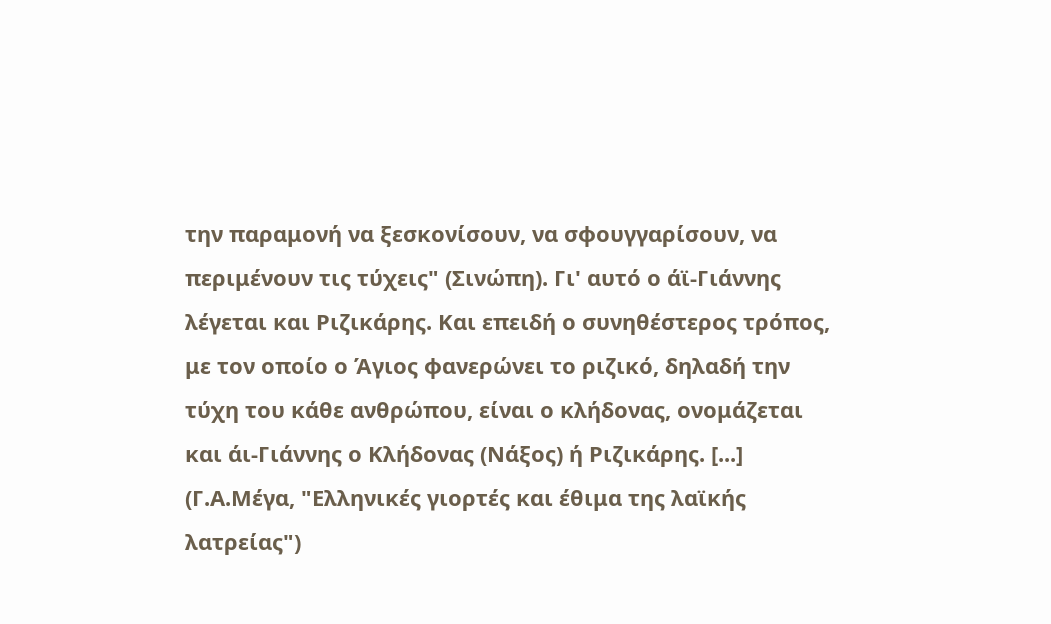την παραμονή να ξεσκονίσουν, να σφουγγαρίσουν, να περιμένουν τις τύχεις" (Σινώπη). Γι' αυτό ο άϊ-Γιάννης λέγεται και Ριζικάρης. Και επειδή ο συνηθέστερος τρόπος, με τον οποίο ο Άγιος φανερώνει το ριζικό, δηλαδή την τύχη του κάθε ανθρώπου, είναι ο κλήδονας, ονομάζεται και άι-Γιάννης ο Κλήδονας (Νάξος) ή Ριζικάρης. [...] (Γ.Α.Μέγα, "Ελληνικές γιορτές και έθιμα της λαϊκής λατρείας")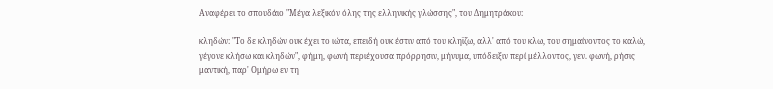Αναφέρει το σπουδάιο "Μέγα λεξικόν όλης της ελληνικής γλώσσης", του Δημητράκου:

κληδών: "Το δε κληδών ουκ έχει το ιώτα, επειδή ουκ έστιν από του κληϊζω, αλλ' από του κλω, του σημαίνοντος το καλώ, γέγονε κλήσω και κληδών", φήμη, φωνή περιέχουσα πρόρρησιν, μήνυμα, υπόδειξιν περί μέλλοντος, γεν. φωνή, ρήσις μαντική, παρ' Ομήρω εν τη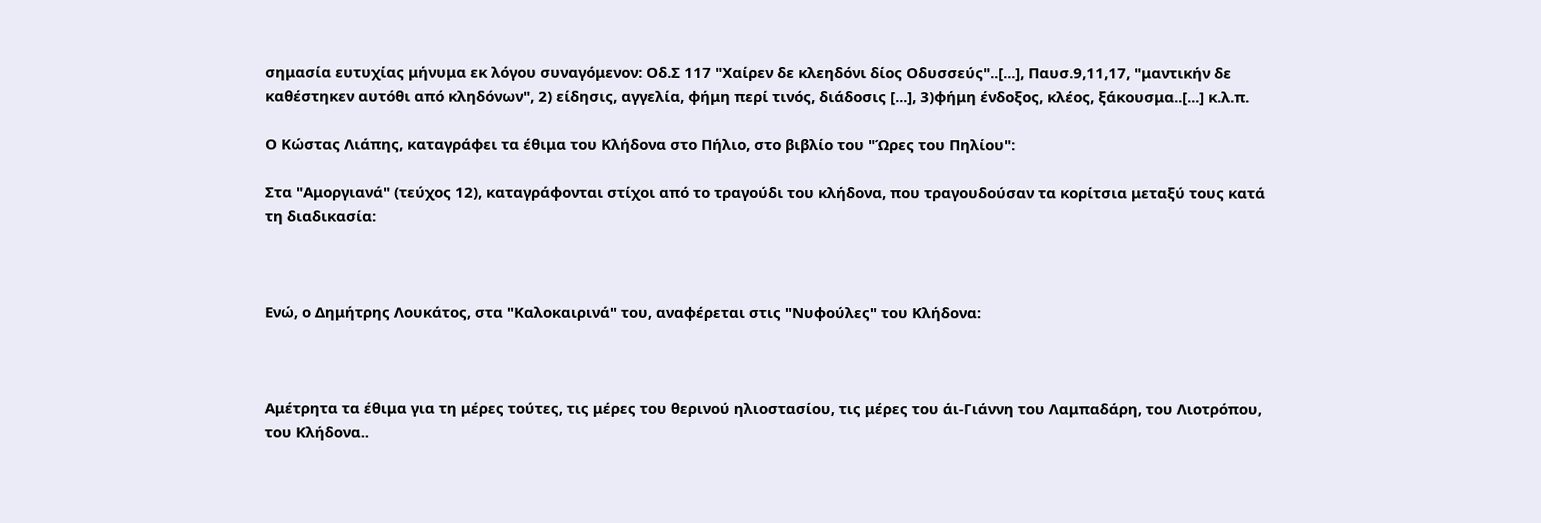σημασία ευτυχίας μήνυμα εκ λόγου συναγόμενον: Οδ.Σ 117 "Χαίρεν δε κλεηδόνι δίος Οδυσσεύς"..[...], Παυσ.9,11,17, "μαντικήν δε καθέστηκεν αυτόθι από κληδόνων", 2) είδησις, αγγελία, φήμη περί τινός, διάδοσις [...], 3)φήμη ένδοξος, κλέος, ξάκουσμα..[...] κ.λ.π.

Ο Κώστας Λιάπης, καταγράφει τα έθιμα του Κλήδονα στο Πήλιο, στο βιβλίο του "Ώρες του Πηλίου":

Στα "Αμοργιανά" (τεύχος 12), καταγράφονται στίχοι από το τραγούδι του κλήδονα, που τραγουδούσαν τα κορίτσια μεταξύ τους κατά τη διαδικασία:



Ενώ, ο Δημήτρης Λουκάτος, στα "Καλοκαιρινά" του, αναφέρεται στις "Νυφούλες" του Κλήδονα:



Αμέτρητα τα έθιμα για τη μέρες τούτες, τις μέρες του θερινού ηλιοστασίου, τις μέρες του άι-Γιάννη του Λαμπαδάρη, του Λιοτρόπου, του Κλήδονα..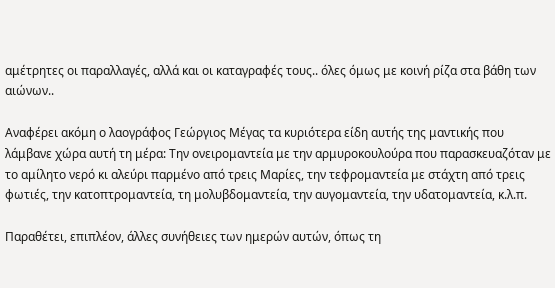αμέτρητες οι παραλλαγές, αλλά και οι καταγραφές τους.. όλες όμως με κοινή ρίζα στα βάθη των αιώνων..

Αναφέρει ακόμη ο λαογράφος Γεώργιος Μέγας τα κυριότερα είδη αυτής της μαντικής που λάμβανε χώρα αυτή τη μέρα: Την ονειρομαντεία με την αρμυροκουλούρα που παρασκευαζόταν με το αμίλητο νερό κι αλεύρι παρμένο από τρεις Μαρίες, την τεφρομαντεία με στάχτη από τρεις φωτιές, την κατοπτρομαντεία, τη μολυβδομαντεία, την αυγομαντεία, την υδατομαντεία, κ.λ.π.

Παραθέτει, επιπλέον, άλλες συνήθειες των ημερών αυτών, όπως τη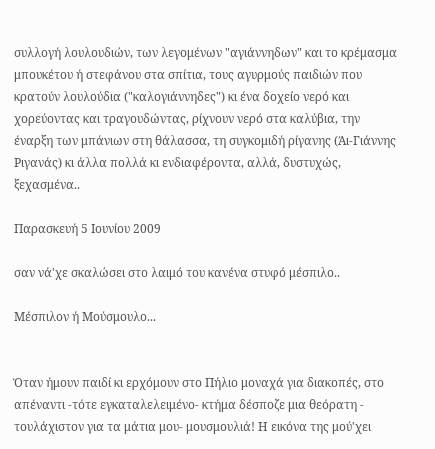συλλογή λουλουδιών, των λεγομένων "αγιάννηδων" και το κρέμασμα μπουκέτου ή στεφάνου στα σπίτια, τους αγυρμούς παιδιών που κρατούν λουλούδια ("καλογιάννηδες") κι ένα δοχείο νερό και χορεύοντας και τραγουδώντας, ρίχνουν νερό στα καλύβια, την έναρξη των μπάνιων στη θάλασσα, τη συγκομιδή ρίγανης (Άι-Γιάννης Ριγανάς) κι άλλα πολλά κι ενδιαφέροντα, αλλά, δυστυχώς, ξεχασμένα..

Παρασκευή 5 Ιουνίου 2009

σαν νά'χε σκαλώσει στο λαιμό του κανένα στυφό μέσπιλο..

Μέσπιλον ή Μούσμουλο...


Όταν ήμουν παιδί κι ερχόμουν στο Πήλιο μοναχά για διακοπές, στο απέναντι -τότε εγκαταλελειμένο- κτήμα δέσποζε μια θεόρατη - τουλάχιστον για τα μάτια μου- μουσμουλιά! Η εικόνα της μού'χει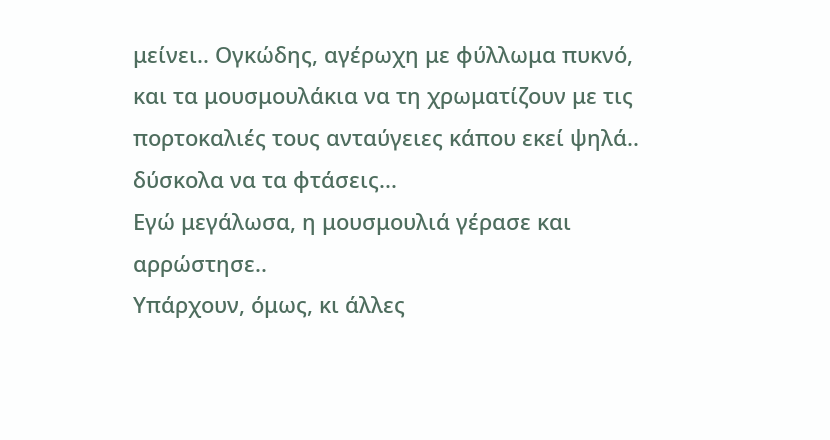μείνει.. Ογκώδης, αγέρωχη με φύλλωμα πυκνό, και τα μουσμουλάκια να τη χρωματίζουν με τις πορτοκαλιές τους ανταύγειες κάπου εκεί ψηλά.. δύσκολα να τα φτάσεις...
Εγώ μεγάλωσα, η μουσμουλιά γέρασε και αρρώστησε..
Υπάρχουν, όμως, κι άλλες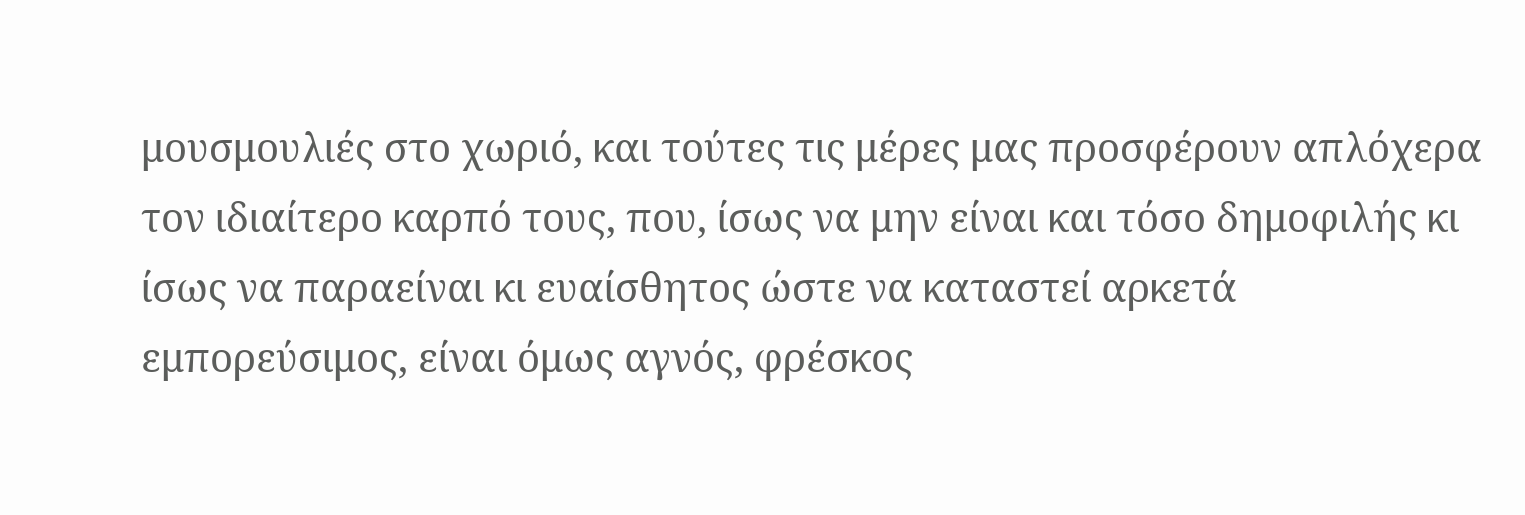μουσμουλιές στο χωριό, και τούτες τις μέρες μας προσφέρουν απλόχερα τον ιδιαίτερο καρπό τους, που, ίσως να μην είναι και τόσο δημοφιλής κι ίσως να παραείναι κι ευαίσθητος ώστε να καταστεί αρκετά εμπορεύσιμος, είναι όμως αγνός, φρέσκος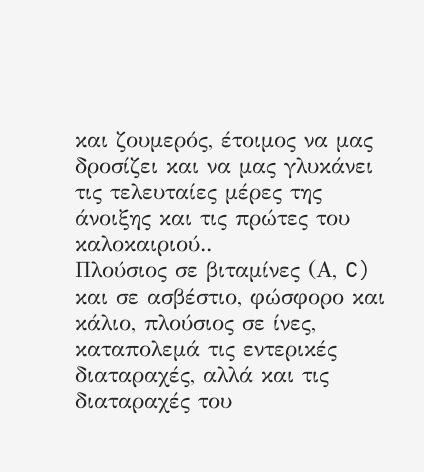και ζουμερός, έτοιμος να μας δροσίζει και να μας γλυκάνει τις τελευταίες μέρες της άνοιξης και τις πρώτες του καλοκαιριού..
Πλούσιος σε βιταμίνες (Α, C) και σε ασβέστιο, φώσφορο και κάλιο, πλούσιος σε ίνες, καταπολεμά τις εντερικές διαταραχές, αλλά και τις διαταραχές του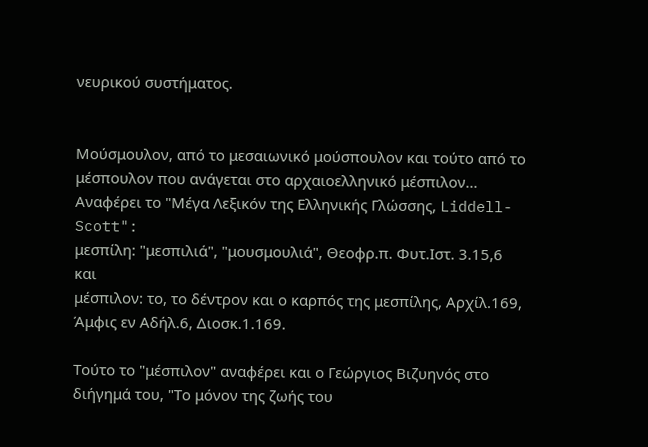νευρικού συστήματος.


Μούσμουλον, από το μεσαιωνικό μούσπουλον και τούτο από το μέσπουλον που ανάγεται στο αρχαιοελληνικό μέσπιλον...
Αναφέρει το "Μέγα Λεξικόν της Ελληνικής Γλώσσης, Liddell-Scott":
μεσπίλη: "μεσπιλιά", "μουσμουλιά", Θεοφρ.π. Φυτ.Ιστ. 3.15,6
και
μέσπιλον: το, το δέντρον και ο καρπός της μεσπίλης, Αρχίλ.169, Άμφις εν Αδήλ.6, Διοσκ.1.169.

Τούτο το "μέσπιλον" αναφέρει και ο Γεώργιος Βιζυηνός στο διήγημά του, "Το μόνον της ζωής του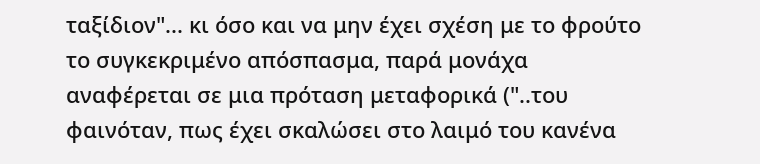ταξίδιον"... κι όσο και να μην έχει σχέση με το φρούτο το συγκεκριμένο απόσπασμα, παρά μονάχα αναφέρεται σε μια πρόταση μεταφορικά ("..του φαινόταν, πως έχει σκαλώσει στο λαιμό του κανένα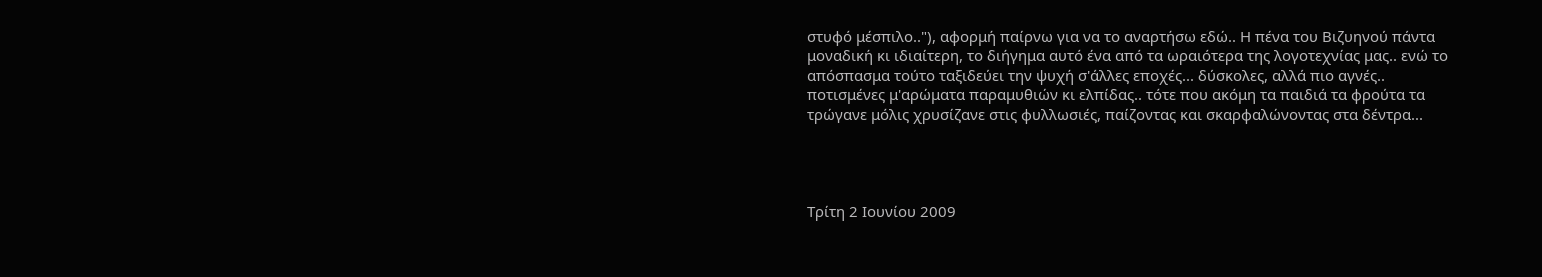στυφό μέσπιλο.."), αφορμή παίρνω για να το αναρτήσω εδώ.. Η πένα του Βιζυηνού πάντα μοναδική κι ιδιαίτερη, το διήγημα αυτό ένα από τα ωραιότερα της λογοτεχνίας μας.. ενώ το απόσπασμα τούτο ταξιδεύει την ψυχή σ'άλλες εποχές... δύσκολες, αλλά πιο αγνές.. ποτισμένες μ'αρώματα παραμυθιών κι ελπίδας.. τότε που ακόμη τα παιδιά τα φρούτα τα τρώγανε μόλις χρυσίζανε στις φυλλωσιές, παίζοντας και σκαρφαλώνοντας στα δέντρα...




Τρίτη 2 Ιουνίου 2009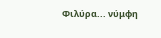Φιλύρα... νύμφη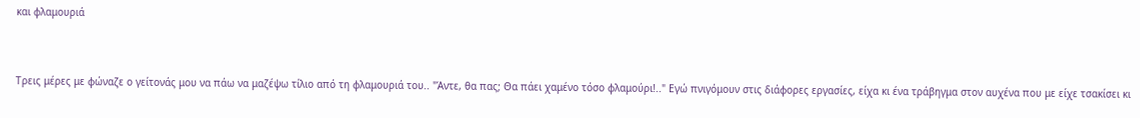και φλαμουριά


Τρεις μέρες με φώναζε ο γείτονάς μου να πάω να μαζέψω τίλιο από τη φλαμουριά του.. "Άντε, θα πας; Θα πάει χαμένο τόσο φλαμούρι!.." Εγώ πνιγόμουν στις διάφορες εργασίες, είχα κι ένα τράβηγμα στον αυχένα που με είχε τσακίσει κι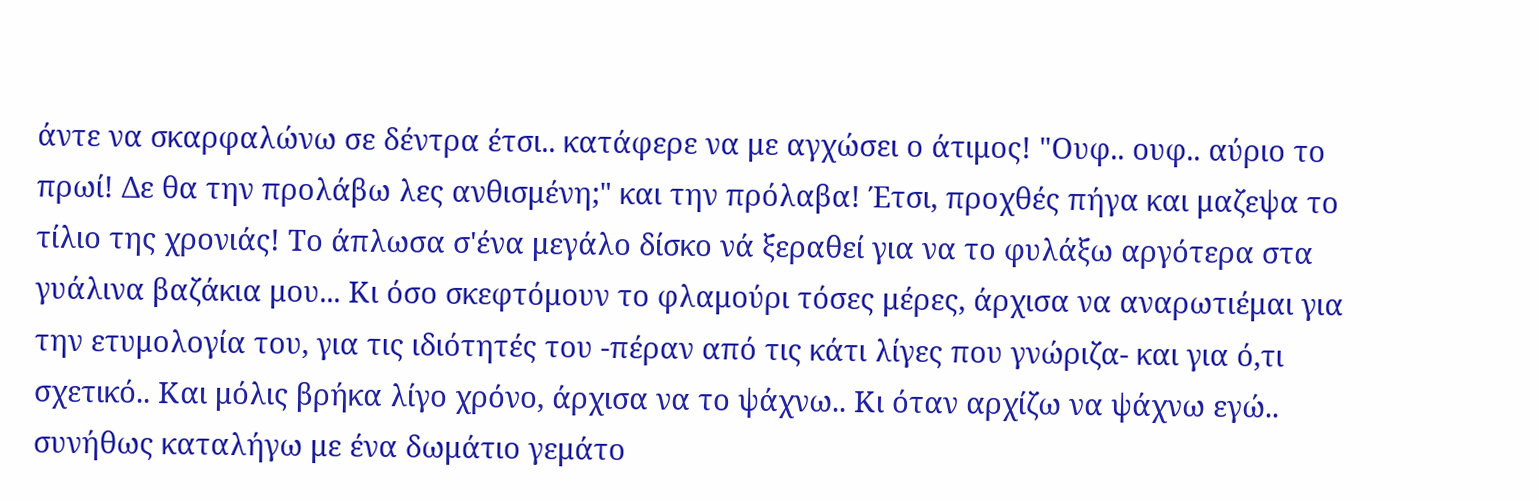άντε να σκαρφαλώνω σε δέντρα έτσι.. κατάφερε να με αγχώσει ο άτιμος! "Ουφ.. ουφ.. αύριο το πρωί! Δε θα την προλάβω λες ανθισμένη;" και την πρόλαβα! Έτσι, προχθές πήγα και μαζεψα το τίλιο της χρονιάς! Το άπλωσα σ'ένα μεγάλο δίσκο νά ξεραθεί για να το φυλάξω αργότερα στα γυάλινα βαζάκια μου... Κι όσο σκεφτόμουν το φλαμούρι τόσες μέρες, άρχισα να αναρωτιέμαι για την ετυμολογία του, για τις ιδιότητές του -πέραν από τις κάτι λίγες που γνώριζα- και για ό,τι σχετικό.. Και μόλις βρήκα λίγο χρόνο, άρχισα να το ψάχνω.. Κι όταν αρχίζω να ψάχνω εγώ.. συνήθως καταλήγω με ένα δωμάτιο γεμάτο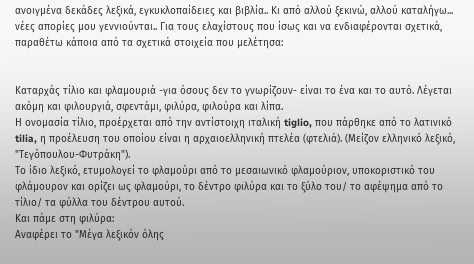ανοιγμένα δεκάδες λεξικά, εγκυκλοπαίδειες και βιβλία.. Κι από αλλού ξεκινώ, αλλού καταλήγω... νέες απορίες μου γεννιούνται.. Για τους ελαχίστους που ίσως και να ενδιαφέρονται σχετικά, παραθέτω κάποια από τα σχετικά στοιχεία που μελέτησα:


Καταρχάς τίλιο και φλαμουριά -για όσους δεν το γνωρίζουν- είναι το ένα και το αυτό. Λέγεται ακόμη και φιλουργιά, σφεντάμι, φιλύρα, φιλούρα και λίπα.
Η ονομασία τίλιο, προέρχεται από την αντίστοιχη ιταλική tiglio, που πάρθηκε από το λατινικό tilia, η προέλευση του οποίου είναι η αρχαιοελληνική πτελέα (φτελιά). (Μείζον ελληνικό λεξικό, "Τεγόπουλου-Φυτράκη").
Το ίδιο λεξικό, ετυμολογεί το φλαμούρι από το μεσαιωνικό φλαμούριον, υποκοριστικό του φλάμουρον και ορίζει ως φλαμούρι, το δέντρο φιλύρα και το ξύλο του/ το αφέψημα από το τίλιο/ τα φύλλα του δέντρου αυτού.
Και πάμε στη φιλύρα:
Αναφέρει το "Μέγα λεξικόν όλης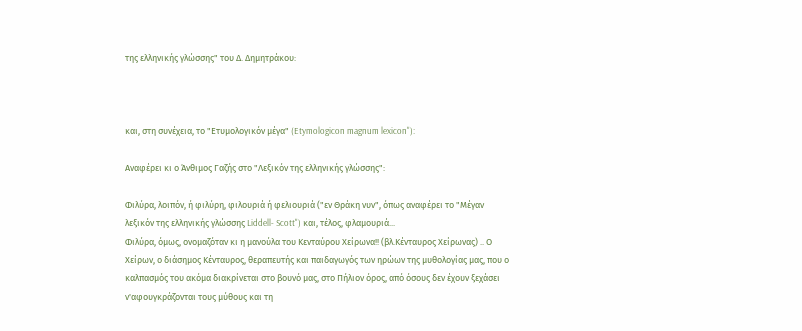της ελληνικής γλώσσης" του Δ. Δημητράκου:



και, στη συνέχεια, το "Ετυμολογικόν μέγα" (Etymologicon magnum lexicon"):

Αναφέρει κι ο Άνθιμος Γαζής στο "Λεξικόν της ελληνικής γλώσσης":

Φιλύρα, λοιπόν, ή φιλύρη, φιλουριά ή φελιουριά ("εν Θράκη νυν", όπως αναφέρει το "Μέγαν λεξικόν της ελληνικής γλώσσης Liddell- Scott") και, τέλος, φλαμουριά...
Φιλύρα, όμως, ονομαζόταν κι η μανούλα του Κενταύρου Χείρωνα!! (βλ.Κένταυρος Χείρωνας) .. Ο Χείρων, ο διάσημος Κένταυρος, θεραπευτής και παιδαγωγός των ηρώων της μυθολογίας μας, που ο καλπασμός του ακόμα διακρίνεται στο βουνό μας, στο Πήλιον όρος, από όσους δεν έχουν ξεχάσει ν'αφουγκράζονται τους μύθους και τη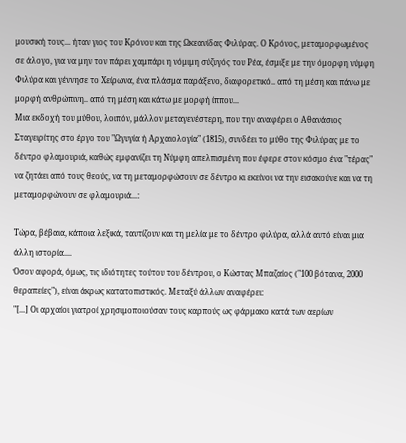μουσική τους... ήταν γιος του Κρόνου και της Ωκεανίδας Φιλύρας. Ο Κρόνος, μεταμορφωμένος σε άλογο, για να μην τον πάρει χαμπάρι η νόμιμη σύζυγός του Ρέα, έσμιξε με την όμορφη νύμφη Φιλύρα και γέννησε το Χείρωνα, ένα πλάσμα παράξενο, διαφορετικό.. από τη μέση και πάνω με μορφή ανθρώπινη.. από τη μέση και κάτω με μορφή ίππου...
Μια εκδοχή του μύθου, λοιπόν, μάλλον μεταγενέστερη, που την αναφέρει ο Αθανάσιος Σταγειρίτης στο έργο του "Ωγυγία ή Αρχαιολογία" (1815), συνδέει το μύθο της Φιλύρας με το δέντρο φλαμουριά, καθώς εμφανίζει τη Νύμφη απελπισμένη που έφερε στον κόσμο ένα "τέρας" να ζητάει από τους θεούς, να τη μεταμορφώσουν σε δέντρο κι εκείνοι να την εισακούνε και να τη μεταμορφώνουν σε φλαμουριά...:

Τώρα, βέβαια, κάποια λεξικά, ταυτίζουν και τη μελία με το δέντρο φιλύρα, αλλά αυτό είναι μια άλλη ιστορία....
Όσον αφορά, όμως, τις ιδιότητες τούτου του δέντρου, ο Κώστας Μπαζαίος ("100 βότανα, 2000 θεραπείες"), είναι άκρως κατατοπιστικός. Μεταξύ άλλων αναφέρει:
"[...] Οι αρχαίοι γιατροί χρησιμοποιούσαν τους καρπούς ως φάρμακο κατά των αερίων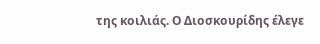της κοιλιάς. Ο Διοσκουρίδης έλεγε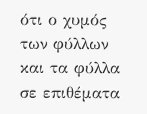ότι ο χυμός των φύλλων και τα φύλλα σε επιθέματα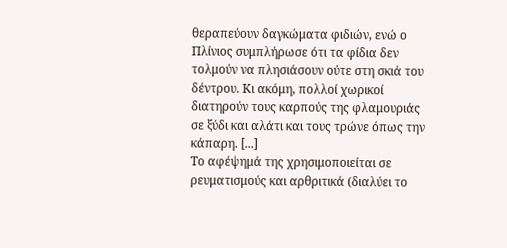θεραπεύουν δαγκώματα φιδιών, ενώ ο Πλίνιος συμπλήρωσε ότι τα φίδια δεν τολμούν να πλησιάσουν ούτε στη σκιά του δέντρου. Κι ακόμη, πολλοί χωρικοί διατηρούν τους καρπούς της φλαμουριάς σε ξύδι και αλάτι και τους τρώνε όπως την κάπαρη. [...]
Το αφέψημά της χρησιμοποιείται σε ρευματισμούς και αρθριτικά (διαλύει το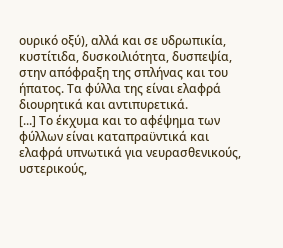ουρικό οξύ), αλλά και σε υδρωπικία, κυστίτιδα, δυσκοιλιότητα, δυσπεψία, στην απόφραξη της σπλήνας και του ήπατος. Τα φύλλα της είναι ελαφρά διουρητικά και αντιπυρετικά.
[...] Το έκχυμα και το αφέψημα των φύλλων είναι καταπραϋντικά και ελαφρά υπνωτικά για νευρασθενικούς, υστερικούς,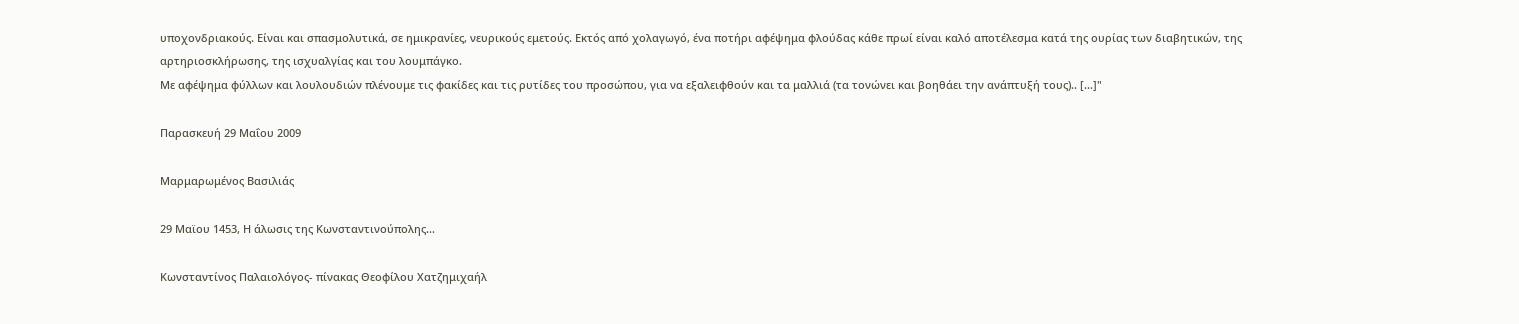υποχονδριακούς. Είναι και σπασμολυτικά, σε ημικρανίες, νευρικούς εμετούς. Εκτός από χολαγωγό, ένα ποτήρι αφέψημα φλούδας κάθε πρωί είναι καλό αποτέλεσμα κατά της ουρίας των διαβητικών, της αρτηριοσκλήρωσης, της ισχυαλγίας και του λουμπάγκο.
Με αφέψημα φύλλων και λουλουδιών πλένουμε τις φακίδες και τις ρυτίδες του προσώπου, για να εξαλειφθούν και τα μαλλιά (τα τονώνει και βοηθάει την ανάπτυξή τους).. [...]"

Παρασκευή 29 Μαΐου 2009

Μαρμαρωμένος Βασιλιάς

29 Μαϊου 1453, Η άλωσις της Κωνσταντινούπολης...

Κωνσταντίνος Παλαιολόγος- πίνακας Θεοφίλου Χατζημιχαήλ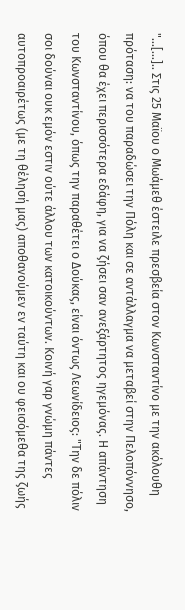"...[...].. Στις 25 Μαϊου ο Μωάμεθ έστειλε πρεσβεία στον Κωνσταντίνο με την ακόλουθη πρόταση: να του παραδώσει την Πόλη και σε αντάλλαγμα να μεταβεί στην Πελοπόννησο, όπου θα έχει περισσότερα εδάφη, για να ζήσει σαν ανεξάρτητος ηγεμόνας. Η απάντηση του Κωνσταντίνου, όπως την παραθέτει ο Δούκας, είναι όντως Λεωνίδειος: "Την δε πόλιν σοι δούναι ουκ εμόν εστιν ούτε άλλου των κατοικούντων. Κοινή γαρ γνώμη πάντες αυτοπροαιρέτως (με τη θέλησή μας) αποθανούμεν εν ταύτη και ου φεισόμεθα της ζωής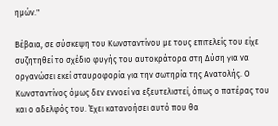ημών."

Βέβαια, σε σύσκεψη του Κωνσταντίνου με τους επιτελείς του είχε συζητηθεί το σχέδιο φυγής του αυτοκράτορα στη Δύση για να οργανώσει εκεί σταυροφορία για την σωτηρία της Ανατολής. Ο Κωνσταντίνος όμως δεν εννοεί να εξευτελιστεί, όπως ο πατέρας του και ο αδελφός του. Έχει κατανοήσει αυτό που θα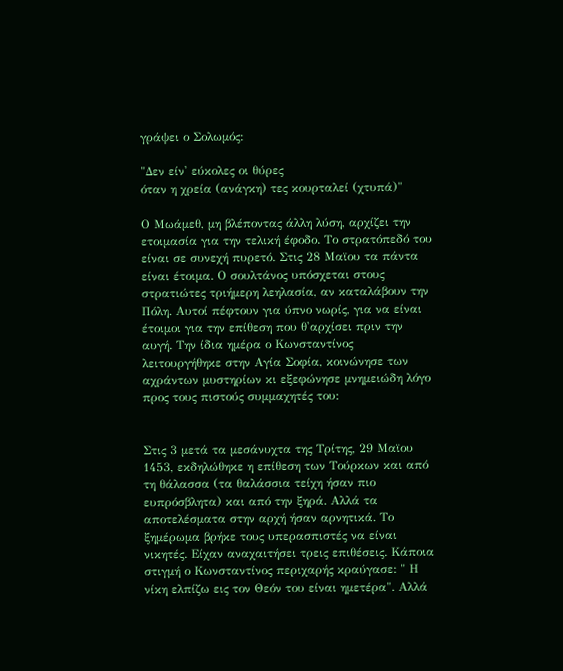γράψει ο Σολωμός:

"Δεν είν' εύκολες οι θύρες
όταν η χρεία (ανάγκη) τες κουρταλεί (χτυπά)"

Ο Μωάμεθ, μη βλέποντας άλλη λύση, αρχίζει την ετοιμασία για την τελική έφοδο. Το στρατόπεδό του είναι σε συνεχή πυρετό. Στις 28 Μαϊου τα πάντα είναι έτοιμα. Ο σουλτάνος υπόσχεται στους στρατιώτες τριήμερη λεηλασία, αν καταλάβουν την Πόλη. Αυτοί πέφτουν για ύπνο νωρίς, για να είναι έτοιμοι για την επίθεση που θ'αρχίσει πριν την αυγή. Την ίδια ημέρα ο Κωνσταντίνος λειτουργήθηκε στην Αγία Σοφία, κοινώνησε των αχράντων μυστηρίων κι εξεφώνησε μνημειώδη λόγο προς τους πιστούς συμμαχητές του:


Στις 3 μετά τα μεσάνυχτα της Τρίτης, 29 Μαϊου 1453, εκδηλώθηκε η επίθεση των Τούρκων και από τη θάλασσα (τα θαλάσσια τείχη ήσαν πιο ευπρόσβλητα) και από την ξηρά. Αλλά τα αποτελέσματα στην αρχή ήσαν αρνητικά. Το ξημέρωμα βρήκε τους υπερασπιστές να είναι νικητές. Είχαν αναχαιτήσει τρεις επιθέσεις. Κάποια στιγμή ο Κωνσταντίνος περιχαρής κραύγασε: " Η νίκη ελπίζω εις τον Θεόν του είναι ημετέρα". Αλλά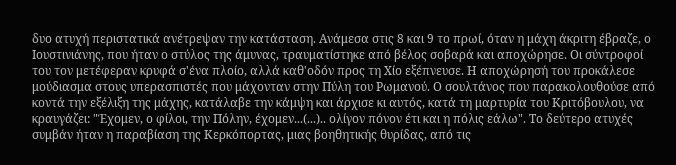δυο ατυχή περιστατικά ανέτρεψαν την κατάσταση. Ανάμεσα στις 8 και 9 το πρωί, όταν η μάχη άκριτη έβραζε, ο Ιουστινιάνης, που ήταν ο στύλος της άμυνας, τραυματίστηκε από βέλος σοβαρά και αποχώρησε. Οι σύντροφοί του τον μετέφεραν κρυφά σ'ένα πλοίο, αλλά καθ'οδόν προς τη Χίο εξέπνευσε. Η αποχώρησή του προκάλεσε μούδιασμα στους υπερασπιστές που μάχονταν στην Πύλη του Ρωμανού. Ο σουλτάνος που παρακολουθούσε από κοντά την εξέλιξη της μάχης, κατάλαβε την κάμψη και άρχισε κι αυτός, κατά τη μαρτυρία του Κριτόβουλου, να κραυγάζει: "Έχομεν, ο φίλοι, την Πόλην, έχομεν...(...).. ολίγον πόνον έτι και η πόλις εάλω". Το δεύτερο ατυχές συμβάν ήταν η παραβίαση της Κερκόπορτας, μιας βοηθητικής θυρίδας, από τις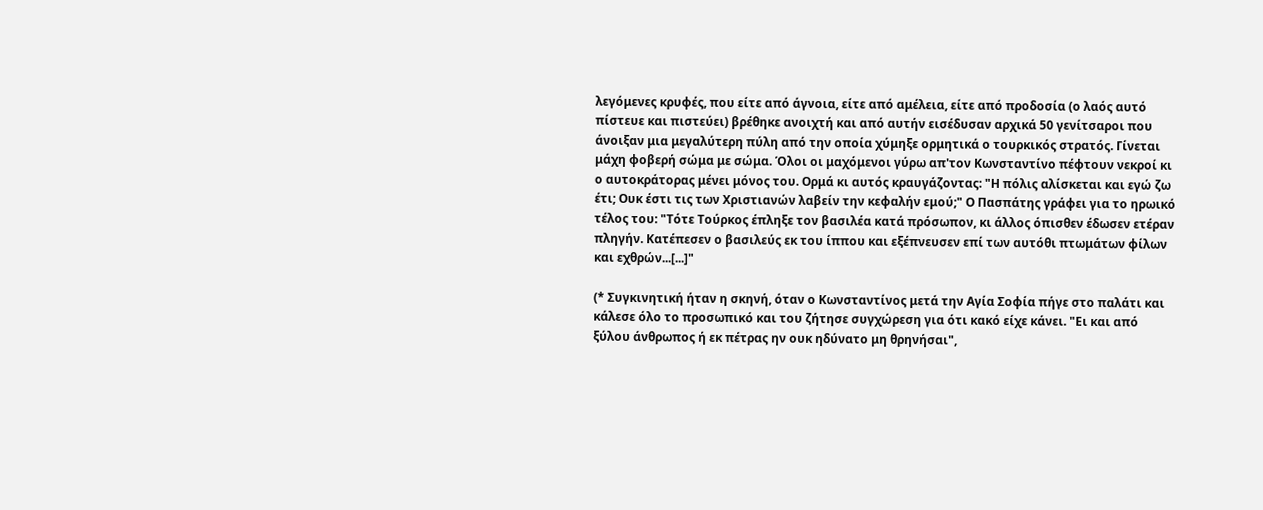λεγόμενες κρυφές, που είτε από άγνοια, είτε από αμέλεια, είτε από προδοσία (ο λαός αυτό πίστευε και πιστεύει) βρέθηκε ανοιχτή και από αυτήν εισέδυσαν αρχικά 50 γενίτσαροι που άνοιξαν μια μεγαλύτερη πύλη από την οποία χύμηξε ορμητικά ο τουρκικός στρατός. Γίνεται μάχη φοβερή σώμα με σώμα. Όλοι οι μαχόμενοι γύρω απ'τον Κωνσταντίνο πέφτουν νεκροί κι ο αυτοκράτορας μένει μόνος του. Ορμά κι αυτός κραυγάζοντας: "Η πόλις αλίσκεται και εγώ ζω έτι; Ουκ έστι τις των Χριστιανών λαβείν την κεφαλήν εμού;" Ο Πασπάτης γράφει για το ηρωικό τέλος του: "Τότε Τούρκος έπληξε τον βασιλέα κατά πρόσωπον, κι άλλος όπισθεν έδωσεν ετέραν πληγήν. Κατέπεσεν ο βασιλεύς εκ του ίππου και εξέπνευσεν επί των αυτόθι πτωμάτων φίλων και εχθρών...[...]"

(* Συγκινητική ήταν η σκηνή, όταν ο Κωνσταντίνος μετά την Αγία Σοφία πήγε στο παλάτι και κάλεσε όλο το προσωπικό και του ζήτησε συγχώρεση για ότι κακό είχε κάνει. "Ει και από ξύλου άνθρωπος ή εκ πέτρας ην ουκ ηδύνατο μη θρηνήσαι",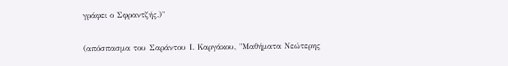γράφει ο Σφραντζής.)"

(απόσπασμα του Σαράντου Ι. Καργάκου, "Μαθήματα Νεώτερης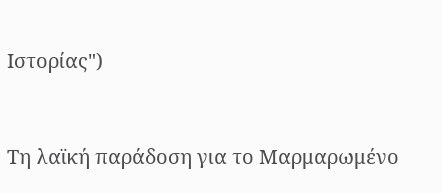Ιστορίας")



Τη λαϊκή παράδοση για το Μαρμαρωμένο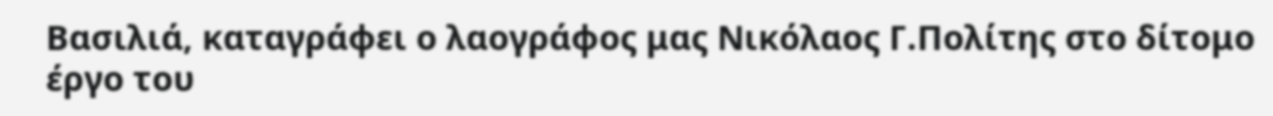Βασιλιά, καταγράφει ο λαογράφος μας Νικόλαος Γ.Πολίτης στο δίτομο έργο του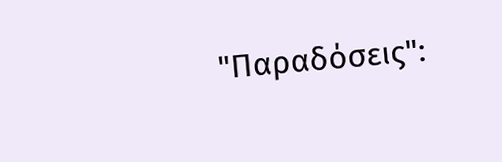"Παραδόσεις":